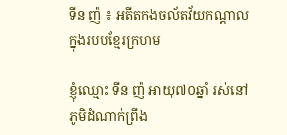ទីន ញ៉ ៖ អតីតកងចល័តវ័យកណ្ដាលក្នុងរបបខ្មែរក្រហម

ខ្ញុំឈ្មោះ ទីន ញ៉ អាយុ៧០ឆ្នាំ រស់នៅភូមិដំណាក់ព្រីង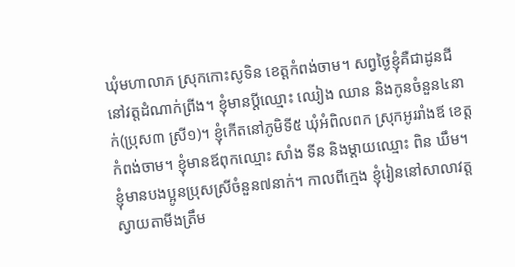ឃុំមហាលាភ ស្រុកកោះសូទិន ខេត្តកំពង់ចាម។ សព្វថ្ងៃខ្ញុំគឺជាដូនជីនៅវត្តដំណាក់ព្រីង។ ខ្ញុំមានប្ដីឈ្មោះ ឈៀង ឈាន និងកូនចំនួន៤នាក់(ប្រុស៣ ស្រី១)។ ខ្ញុំកើតនៅភូមិទី៥ ឃុំអំពិលពក ស្រុកអូររាំងឪ ខេត្តកំពង់ចាម។ ខ្ញុំមានឪពុកឈ្មោះ សាំង ទីន និងម្ដាយឈ្មោះ ពិន ឃឹម។ ខ្ញុំមានបងប្អូនប្រុសស្រីចំនួន៧នាក់។ កាលពីក្មេង ខ្ញុំរៀននៅសាលាវត្តស្វាយតាមីងត្រឹម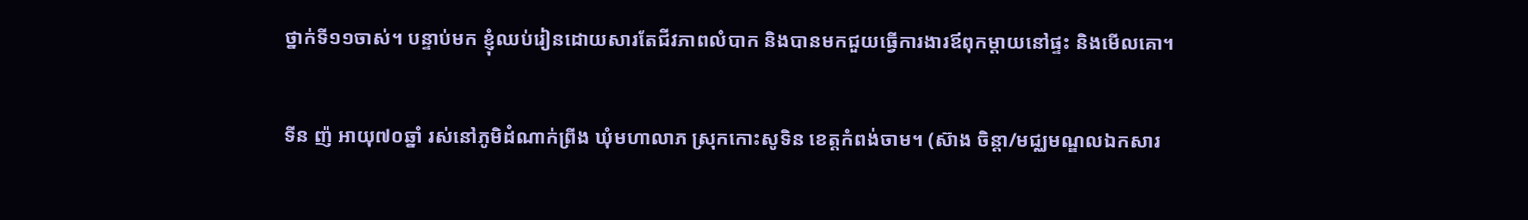ថ្នាក់ទី១១ចាស់។ បន្ទាប់មក ខ្ញុំឈប់រៀនដោយសារតែជីវភាពលំបាក និងបានមកជួយធ្វើការងារឪពុកម្ដាយនៅផ្ទះ និងមើលគោ។

ទីន ញ៉ អាយុ៧០ឆ្នាំ រស់នៅភូមិដំណាក់ព្រីង ឃុំមហាលាភ ស្រុកកោះសូទិន ខេត្តកំពង់ចាម។ (ស៊ាង ចិន្តា/មជ្ឈមណ្ឌលឯកសារ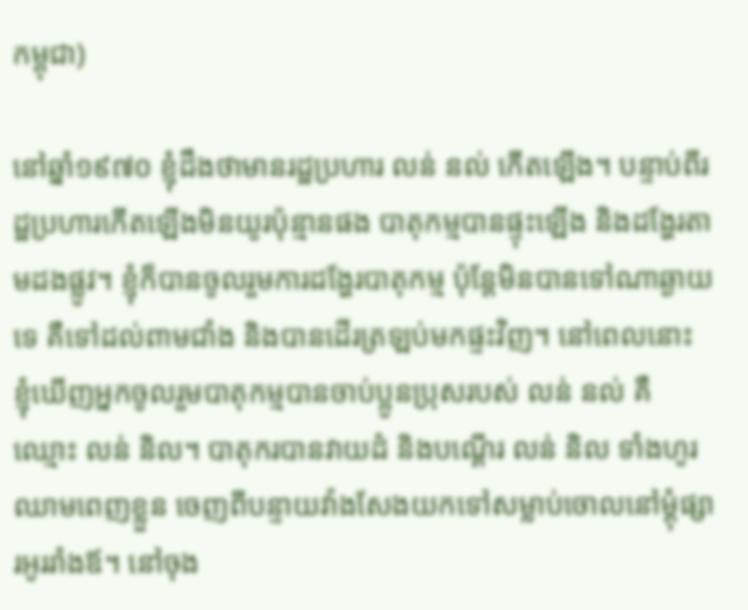កម្ពុជា)

នៅឆ្នាំ១៩៧០ ខ្ញុំដឹងថាមានរដ្ឋប្រហារ លន់ នល់ កើតឡើង។ បន្ទាប់ពីរដ្ឋប្រហារកើតឡើងមិនយូរប៉ុន្មានផង បាតុកម្មបានផ្ទុះឡើង និងដង្ហែរតាមដងផ្លូវ។ ខ្ញុំក៏បានចូលរួមការដង្ហែរបាតុកម្ម ប៉ុន្តែមិនបានទៅណាឆ្ងាយទេ គឺទៅដល់ពាមជាំង និងបានដើរត្រឡប់មកផ្ទះវិញ។ នៅពេលនោះ ខ្ញុំឃើញអ្នកចូលរួមបាតុកម្មបានចាប់ប្អូនប្រុសរបស់ លន់ នល់ គឺឈ្មោះ លន់ និល។ បាតុករបានវាយដំ និងបណ្ដើរ លន់ និល ទាំងហូរឈាមពេញខ្លួន ចេញពីបន្ទាយវ៉ាងសែងយកទៅសម្លាប់ចោលនៅម្ដុំផ្សារអូររាំងឪ។ នៅចុង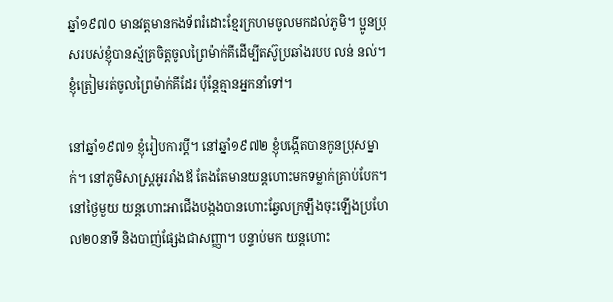ឆ្នាំ១៩៧០ មានវត្តមានកងទ័ពរំដោះខ្មែរក្រហមចូលមកដល់ភូមិ។ ប្អូនប្រុសរបស់ខ្ញុំបានស្ម័គ្រចិត្តចូលព្រៃម៉ាក់គីដើម្បីតស៊ូប្រឆាំងរបប លន់ នល់។ ខ្ញុំត្រៀមរត់ចូលព្រៃម៉ាក់គីដែរ ប៉ុន្តែគ្មានអ្នកនាំទៅ។

នៅឆ្នាំ១៩៧១ ខ្ញុំរៀបការប្ដី។ នៅឆ្នាំ១៩៧២ ខ្ញុំបង្កើតបានកូនប្រុសម្នាក់។ នៅភូមិសាស្រ្តអូររាំងឪ តែងតែមានយន្តហោះមកទម្លាក់គ្រាប់បែក។ នៅថ្ងៃមួយ យន្តហោះអាជើងបង្កងបានហោះឆ្វែលក្រឡឹងចុះឡើងប្រហែល២០នាទី និងបាញ់ផ្សែងជាសញ្ញា។ បន្ទាប់មក យន្តហោះ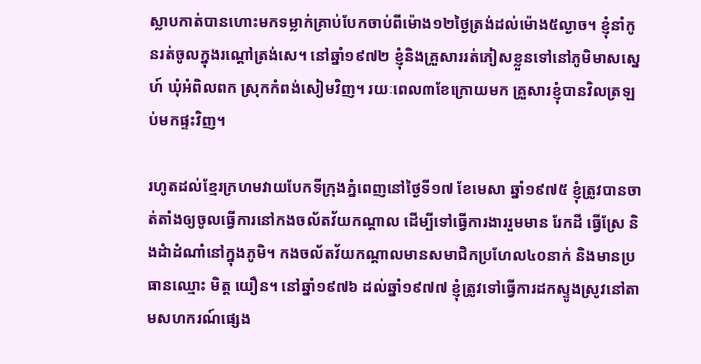ស្លាបកាត់បានហោះមកទម្លាក់គ្រាប់បែកចាប់ពីម៉ោង១២ថ្ងៃត្រង់ដល់ម៉ោង៥ល្ងាច។ ខ្ញុំនាំកូនរត់ចូលក្នុងរណ្ដៅត្រង់សេ។ នៅឆ្នាំ១៩៧២ ខ្ញុំនិងគ្រួសាររត់ភៀសខ្លួនទៅនៅភូមិមាសស្នេហ៍ ឃុំអំពិលពក ស្រុកកំពង់សៀមវិញ។ រយៈពេល៣ខែក្រោយមក គ្រួសារខ្ញុំបានវិលត្រឡប់មកផ្ទះវិញ។

រហូតដល់ខ្មែរក្រហមវាយបែកទីក្រុងភ្នំពេញនៅថ្ងៃទី១៧ ខែមេសា ឆ្នាំ១៩៧៥ ខ្ញុំត្រូវបានចាត់តាំងឲ្យចូលធ្វើការនៅកងចល័តវ័យកណ្ដាល ដើម្បីទៅធ្វើការងាររួមមាន រែកដី ធ្វើស្រែ និងដំាដំណាំនៅក្នុងភូមិ។ កងចល័តវ័យកណ្ដាលមានសមាជិកប្រហែល៤០នាក់ និងមានប្រធានឈ្មោះ មិត្ត យឿន។ នៅឆ្នាំ១៩៧៦ ដល់ឆ្នាំ១៩៧៧ ខ្ញុំត្រូវទៅធ្វើការដកស្ទូងស្រូវនៅតាមសហករណ៍ផ្សេង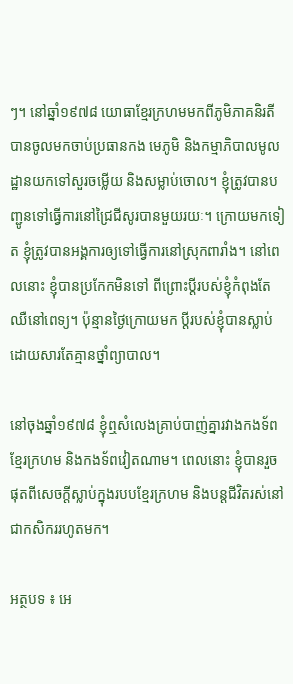ៗ។ នៅឆ្នាំ១៩៧៨ យោធាខ្មែរក្រហមមកពីភូមិភាគនិរតីបានចូលមកចាប់ប្រធានកង មេភូមិ និងកម្មាភិបាលមូលដ្ឋានយកទៅសួរចម្លើយ និងសម្លាប់ចោល។ ខ្ញុំត្រូវបានបញ្ជូនទៅធ្វើការនៅជ្រៃជីសូរបានមួយរយៈ។ ក្រោយមកទៀត ខ្ញុំត្រូវបានអង្គការឲ្យទៅធ្វើការនៅស្រុកពារាំង។ នៅពេលនោះ ខ្ញុំបានប្រកែកមិនទៅ ពីព្រោះប្តីរបស់ខ្ញុំកំពុងតែឈឺនៅពេទ្យ។ ប៉ុន្មានថ្ងៃក្រោយមក ប្ដីរបស់ខ្ញុំបានស្លាប់ដោយសារតែគ្មានថ្នាំព្យាបាល។

នៅចុងឆ្នាំ១៩៧៨ ខ្ញុំឮសំលេងគ្រាប់បាញ់គ្នារវាងកងទ័ពខ្មែរក្រហម និងកងទ័ពវៀតណាម។ ពេលនោះ ខ្ញុំបានរួចផុតពីសេចក្ដីស្លាប់ក្នុងរបបខ្មែរក្រហម និងបន្តជីវិតរស់នៅជាកសិកររហូតមក។

អត្ថបទ ៖ អេ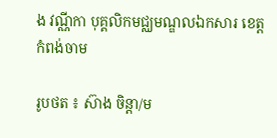ង វណ្ណីកា បុគ្គលិកមជ្ឈមណ្ឌលឯកសារ ខេត្តកំពង់ចាម

រូបថត ៖ ស៊ាង ចិន្តា/ម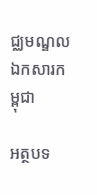ជ្ឈមណ្ឌលឯកសារកម្ពុជា

អត្ថបទ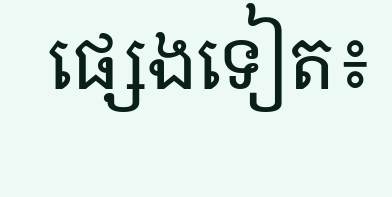ផ្សេងទៀត៖